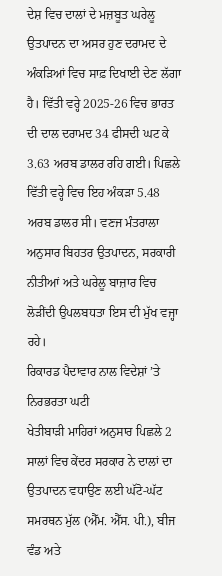ਦੇਸ਼ ਵਿਚ ਦਾਲਾਂ ਦੇ ਮਜ਼ਬੂਤ ਘਰੇਲੂ ਉਤਪਾਦਨ ਦਾ ਅਸਰ ਹੁਣ ਦਰਾਮਦ ਦੇ ਅੰਕੜਿਆਂ ਵਿਚ ਸਾਫ਼ ਦਿਖਾਈ ਦੇਣ ਲੱਗਾ ਹੈ। ਵਿੱਤੀ ਵਰ੍ਹੇ 2025-26 ਵਿਚ ਭਾਰਤ ਦੀ ਦਾਲ ਦਰਾਮਦ 34 ਫੀਸਦੀ ਘਟ ਕੇ 3.63 ਅਰਬ ਡਾਲਰ ਰਹਿ ਗਈ। ਪਿਛਲੇ ਵਿੱਤੀ ਵਰ੍ਹੇ ਵਿਚ ਇਹ ਅੰਕੜਾ 5.48 ਅਰਬ ਡਾਲਰ ਸੀ। ਵਣਜ ਮੰਤਰਾਲਾ ਅਨੁਸਾਰ ਬਿਹਤਰ ਉਤਪਾਦਨ, ਸਰਕਾਰੀ ਨੀਤੀਆਂ ਅਤੇ ਘਰੇਲੂ ਬਾਜ਼ਾਰ ਵਿਚ ਲੋੜੀਂਦੀ ਉਪਲਬਧਤਾ ਇਸ ਦੀ ਮੁੱਖ ਵਜ੍ਹਾ ਰਹੇ।
ਰਿਕਾਰਡ ਪੈਦਾਵਾਰ ਨਾਲ ਵਿਦੇਸ਼ਾਂ ’ਤੇ ਨਿਰਭਰਤਾ ਘਟੀ
ਖੇਤੀਬਾੜੀ ਮਾਹਿਰਾਂ ਅਨੁਸਾਰ ਪਿਛਲੇ 2 ਸਾਲਾਂ ਵਿਚ ਕੇਂਦਰ ਸਰਕਾਰ ਨੇ ਦਾਲਾਂ ਦਾ ਉਤਪਾਦਨ ਵਧਾਉਣ ਲਈ ਘੱਟੋ-ਘੱਟ ਸਮਰਥਨ ਮੁੱਲ (ਐੱਮ. ਐੱਸ. ਪੀ.), ਬੀਜ ਵੰਡ ਅਤੇ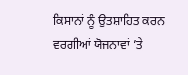ਕਿਸਾਨਾਂ ਨੂੰ ਉਤਸ਼ਾਹਿਤ ਕਰਨ ਵਰਗੀਆਂ ਯੋਜਨਾਵਾਂ ’ਤੇ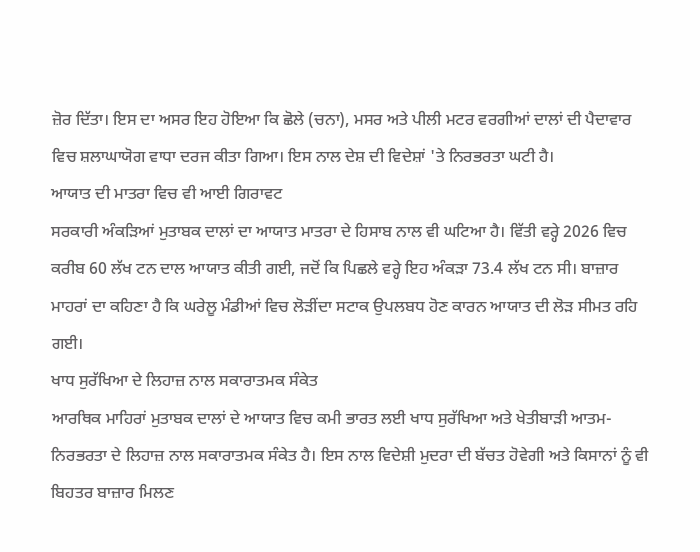ਜ਼ੋਰ ਦਿੱਤਾ। ਇਸ ਦਾ ਅਸਰ ਇਹ ਹੋਇਆ ਕਿ ਛੋਲੇ (ਚਨਾ), ਮਸਰ ਅਤੇ ਪੀਲੀ ਮਟਰ ਵਰਗੀਆਂ ਦਾਲਾਂ ਦੀ ਪੈਦਾਵਾਰ ਵਿਚ ਸ਼ਲਾਘਾਯੋਗ ਵਾਧਾ ਦਰਜ ਕੀਤਾ ਗਿਆ। ਇਸ ਨਾਲ ਦੇਸ਼ ਦੀ ਵਿਦੇਸ਼ਾਂ 'ਤੇ ਨਿਰਭਰਤਾ ਘਟੀ ਹੈ।
ਆਯਾਤ ਦੀ ਮਾਤਰਾ ਵਿਚ ਵੀ ਆਈ ਗਿਰਾਵਟ
ਸਰਕਾਰੀ ਅੰਕੜਿਆਂ ਮੁਤਾਬਕ ਦਾਲਾਂ ਦਾ ਆਯਾਤ ਮਾਤਰਾ ਦੇ ਹਿਸਾਬ ਨਾਲ ਵੀ ਘਟਿਆ ਹੈ। ਵਿੱਤੀ ਵਰ੍ਹੇ 2026 ਵਿਚ ਕਰੀਬ 60 ਲੱਖ ਟਨ ਦਾਲ ਆਯਾਤ ਕੀਤੀ ਗਈ, ਜਦੋਂ ਕਿ ਪਿਛਲੇ ਵਰ੍ਹੇ ਇਹ ਅੰਕੜਾ 73.4 ਲੱਖ ਟਨ ਸੀ। ਬਾਜ਼ਾਰ ਮਾਹਰਾਂ ਦਾ ਕਹਿਣਾ ਹੈ ਕਿ ਘਰੇਲੂ ਮੰਡੀਆਂ ਵਿਚ ਲੋੜੀਂਦਾ ਸਟਾਕ ਉਪਲਬਧ ਹੋਣ ਕਾਰਨ ਆਯਾਤ ਦੀ ਲੋੜ ਸੀਮਤ ਰਹਿ ਗਈ।
ਖਾਧ ਸੁਰੱਖਿਆ ਦੇ ਲਿਹਾਜ਼ ਨਾਲ ਸਕਾਰਾਤਮਕ ਸੰਕੇਤ
ਆਰਥਿਕ ਮਾਹਿਰਾਂ ਮੁਤਾਬਕ ਦਾਲਾਂ ਦੇ ਆਯਾਤ ਵਿਚ ਕਮੀ ਭਾਰਤ ਲਈ ਖਾਧ ਸੁਰੱਖਿਆ ਅਤੇ ਖੇਤੀਬਾੜੀ ਆਤਮ-ਨਿਰਭਰਤਾ ਦੇ ਲਿਹਾਜ਼ ਨਾਲ ਸਕਾਰਾਤਮਕ ਸੰਕੇਤ ਹੈ। ਇਸ ਨਾਲ ਵਿਦੇਸ਼ੀ ਮੁਦਰਾ ਦੀ ਬੱਚਤ ਹੋਵੇਗੀ ਅਤੇ ਕਿਸਾਨਾਂ ਨੂੰ ਵੀ ਬਿਹਤਰ ਬਾਜ਼ਾਰ ਮਿਲਣ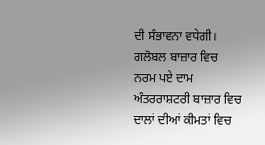ਦੀ ਸੰਭਾਵਨਾ ਵਧੇਗੀ।
ਗਲੋਬਲ ਬਾਜ਼ਾਰ ਵਿਚ ਨਰਮ ਪਏ ਦਾਮ
ਅੰਤਰਰਾਸ਼ਟਰੀ ਬਾਜ਼ਾਰ ਵਿਚ ਦਾਲਾਂ ਦੀਆਂ ਕੀਮਤਾਂ ਵਿਚ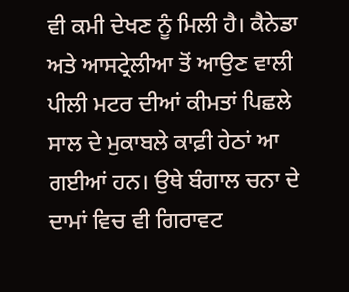ਵੀ ਕਮੀ ਦੇਖਣ ਨੂੰ ਮਿਲੀ ਹੈ। ਕੈਨੇਡਾ ਅਤੇ ਆਸਟ੍ਰੇਲੀਆ ਤੋਂ ਆਉਣ ਵਾਲੀ ਪੀਲੀ ਮਟਰ ਦੀਆਂ ਕੀਮਤਾਂ ਪਿਛਲੇ ਸਾਲ ਦੇ ਮੁਕਾਬਲੇ ਕਾਫ਼ੀ ਹੇਠਾਂ ਆ ਗਈਆਂ ਹਨ। ਉਥੇ ਬੰਗਾਲ ਚਨਾ ਦੇ ਦਾਮਾਂ ਵਿਚ ਵੀ ਗਿਰਾਵਟ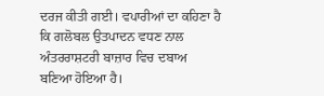ਦਰਜ ਕੀਤੀ ਗਈ। ਵਪਾਰੀਆਂ ਦਾ ਕਹਿਣਾ ਹੈ ਕਿ ਗਲੋਬਲ ਉਤਪਾਦਨ ਵਧਣ ਨਾਲ ਅੰਤਰਰਾਸ਼ਟਰੀ ਬਾਜ਼ਾਰ ਵਿਚ ਦਬਾਅ ਬਣਿਆ ਹੋਇਆ ਹੈ।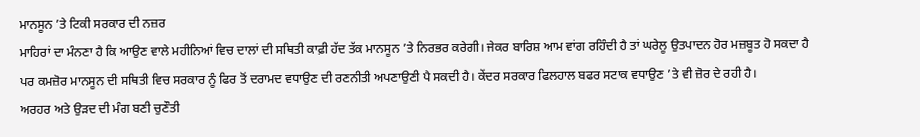ਮਾਨਸੂਨ ’ਤੇ ਟਿਕੀ ਸਰਕਾਰ ਦੀ ਨਜ਼ਰ
ਮਾਹਿਰਾਂ ਦਾ ਮੰਨਣਾ ਹੈ ਕਿ ਆਉਣ ਵਾਲੇ ਮਹੀਨਿਆਂ ਵਿਚ ਦਾਲਾਂ ਦੀ ਸਥਿਤੀ ਕਾਫ਼ੀ ਹੱਦ ਤੱਕ ਮਾਨਸੂਨ ’ਤੇ ਨਿਰਭਰ ਕਰੇਗੀ। ਜੇਕਰ ਬਾਰਿਸ਼ ਆਮ ਵਾਂਗ ਰਹਿੰਦੀ ਹੈ ਤਾਂ ਘਰੇਲੂ ਉਤਪਾਦਨ ਹੋਰ ਮਜ਼ਬੂਤ ਹੋ ਸਕਦਾ ਹੈ ਪਰ ਕਮਜ਼ੋਰ ਮਾਨਸੂਨ ਦੀ ਸਥਿਤੀ ਵਿਚ ਸਰਕਾਰ ਨੂੰ ਫਿਰ ਤੋਂ ਦਰਾਮਦ ਵਧਾਉਣ ਦੀ ਰਣਨੀਤੀ ਅਪਣਾਉਣੀ ਪੈ ਸਕਦੀ ਹੈ। ਕੇਂਦਰ ਸਰਕਾਰ ਫਿਲਹਾਲ ਬਫਰ ਸਟਾਕ ਵਧਾਉਣ ’ਤੇ ਵੀ ਜ਼ੋਰ ਦੇ ਰਹੀ ਹੈ।
ਅਰਹਰ ਅਤੇ ਉੜਦ ਦੀ ਮੰਗ ਬਣੀ ਚੁਣੌਤੀ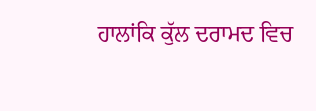ਹਾਲਾਂਕਿ ਕੁੱਲ ਦਰਾਮਦ ਵਿਚ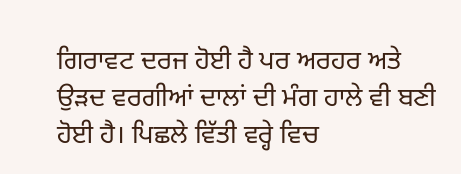ਗਿਰਾਵਟ ਦਰਜ ਹੋਈ ਹੈ ਪਰ ਅਰਹਰ ਅਤੇ ਉੜਦ ਵਰਗੀਆਂ ਦਾਲਾਂ ਦੀ ਮੰਗ ਹਾਲੇ ਵੀ ਬਣੀ ਹੋਈ ਹੈ। ਪਿਛਲੇ ਵਿੱਤੀ ਵਰ੍ਹੇ ਵਿਚ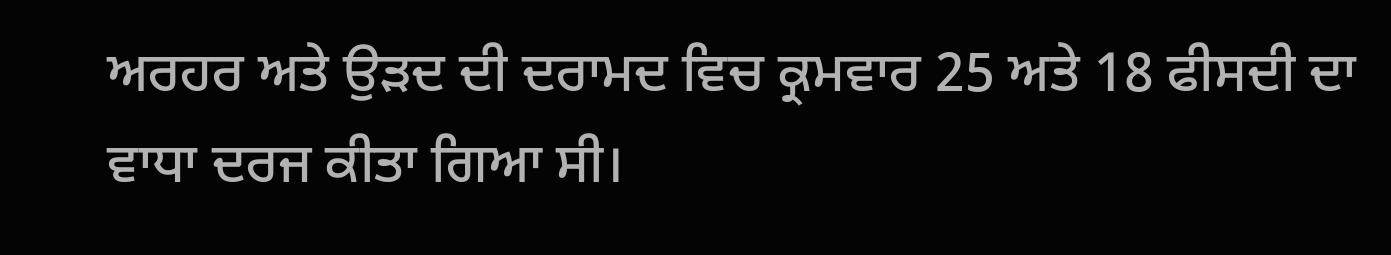ਅਰਹਰ ਅਤੇ ਉੜਦ ਦੀ ਦਰਾਮਦ ਵਿਚ ਕ੍ਰਮਵਾਰ 25 ਅਤੇ 18 ਫੀਸਦੀ ਦਾ ਵਾਧਾ ਦਰਜ ਕੀਤਾ ਗਿਆ ਸੀ।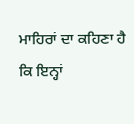ਮਾਹਿਰਾਂ ਦਾ ਕਹਿਣਾ ਹੈ ਕਿ ਇਨ੍ਹਾਂ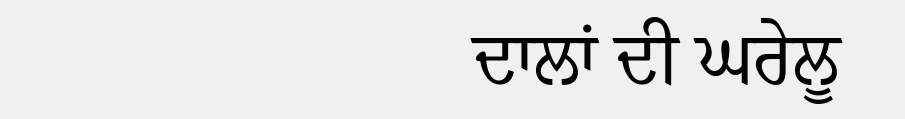ਦਾਲਾਂ ਦੀ ਘਰੇਲੂ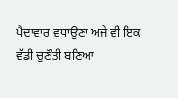ਪੈਦਾਵਾਰ ਵਧਾਉਣਾ ਅਜੇ ਵੀ ਇਕ ਵੱਡੀ ਚੁਣੌਤੀ ਬਣਿਆ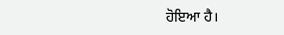ਹੋਇਆ ਹੈ।